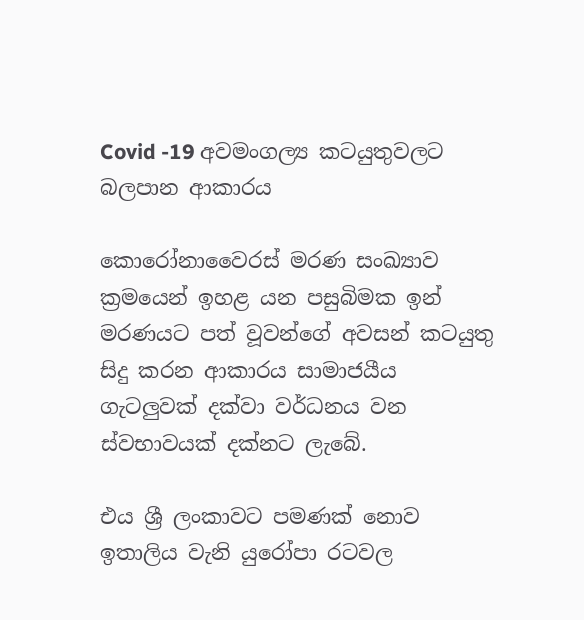Covid -19 අවමංගල්‍ය කටයුතුවලට බලපාන ආකාරය

කොරෝනාවෛරස් මරණ සංඛ්‍යාව ක්‍රමයෙන් ඉහළ යන පසුබිමක ඉන් මරණයට පත් වූවන්ගේ අවසන් කටයුතු සිදු කරන ආකාරය සාමාජයීය ගැටලුවක් දක්වා වර්ධනය වන ස්වභාවයක් දක්නට ලැබේ.

එය ශ්‍රී ලංකාවට පමණක් නොව ඉතාලිය වැනි යුරෝපා රටවල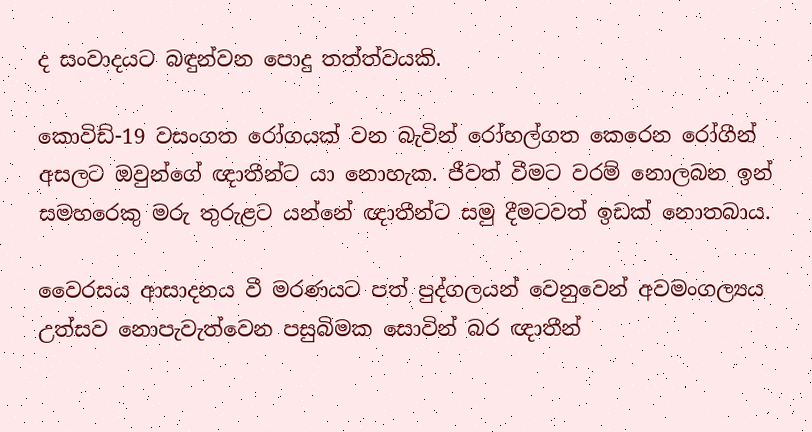ද සංවාදයට බඳුන්වන පොදු තත්ත්වයකි.

කොවිඩ්-19 වසංගත රෝගයක් වන බැවින් රෝහල්ගත කෙරෙන රෝගීන් අසලට ඔවුන්ගේ ඥාතීන්ට යා නොහැක. ජීවත් වීමට වරම් නොලබන ඉන් සමහරෙකු මරු තුරුළට යන්නේ ඥාතීන්ට සමු දීමටවත් ඉඩක් නොතබාය.

වෛරසය ආසාදනය වී මරණයට පත් පුද්ගලයන් වෙනුවෙන් අවමංගල්‍යය උත්සව නොපැවැත්වෙන පසුබිමක සොවින් බර ඥාතීන්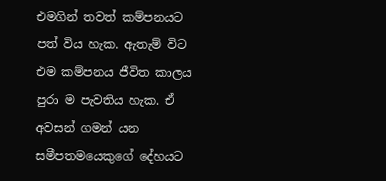එමගින් තවත් කම්පනයට පත් විය හැක. ඇතැම් විට එම කම්පනය ජීවිත කාලය පුරා ම පැවතිය හැක. ඒ අවසන් ගමන් යන සමීපතමයෙකුගේ දේහයට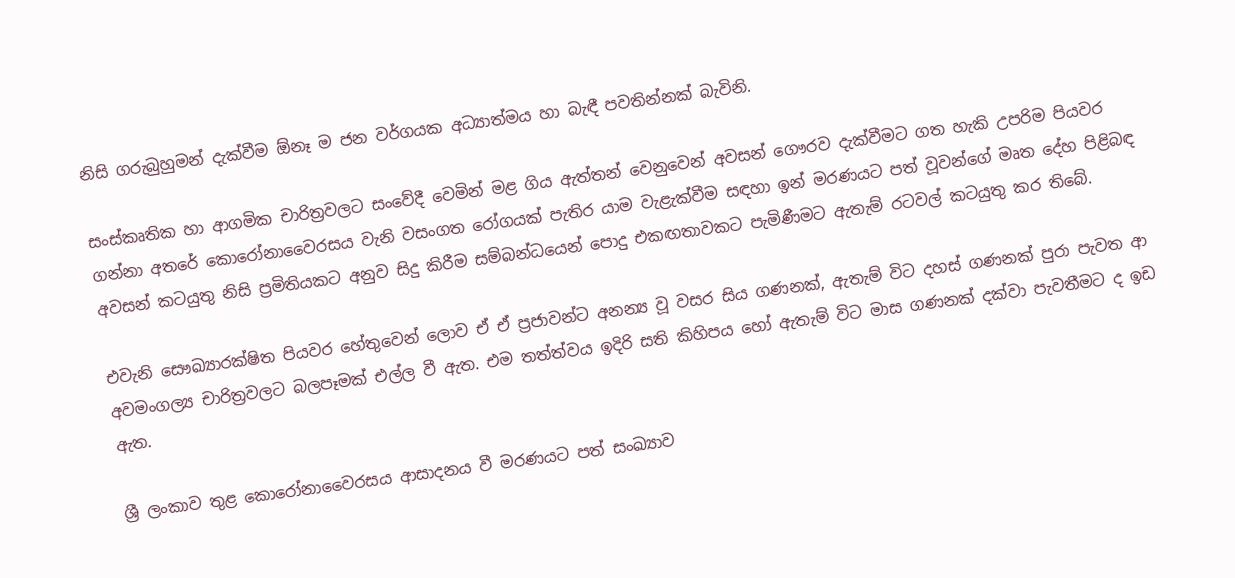නිසි ගරුබුහුමන් දැක්වීම ඕනෑ ම ජන වර්ගයක අධ්‍යාත්මය හා බැඳී පවතින්නක් බැවිනි.

සංස්කෘතික හා ආගමික චාරිත්‍රවලට සංවේදී වෙමින් මළ ගිය ඇත්තන් වෙනුවෙන් අවසන් ගෞරව දැක්වීමට ගත හැකි උපරිම පියවර ගන්නා අතරේ කොරෝනාවෛරසය වැනි වසංගත රෝගයක් පැතිර යාම වැළැක්වීම සඳහා ඉන් මරණයට පත් වූවන්ගේ මෘත දේහ පිළිබඳ අවසන් කටයුතු නිසි ප්‍රමිතියකට අනුව සිදු කිරීම සම්බන්ධයෙන් පොදු එකඟතාවකට පැමිණීමට ඇතැම් රටවල් කටයුතු කර තිබේ.

එවැනි සෞඛ්‍යාරක්ෂිත පියවර හේතුවෙන් ලොව ඒ ඒ ප්‍රජාවන්ට අනන්‍ය වූ වසර සිය ගණනක්, ඇතැම් විට දහස් ගණනක් පුරා පැවත ආ අවමංගල්‍ය චාරිත්‍රවලට බලපෑමක් එල්ල වී ඇත. එම තත්ත්වය ඉදිරි සති කිහිපය හෝ ඇතැම් විට මාස ගණනක් දක්වා පැවතීමට ද ඉඩ ඇත.

ශ්‍රී ලංකාව තුළ කොරෝනාවෛරසය ආසාදනය වී මරණයට පත් සංඛ්‍යාව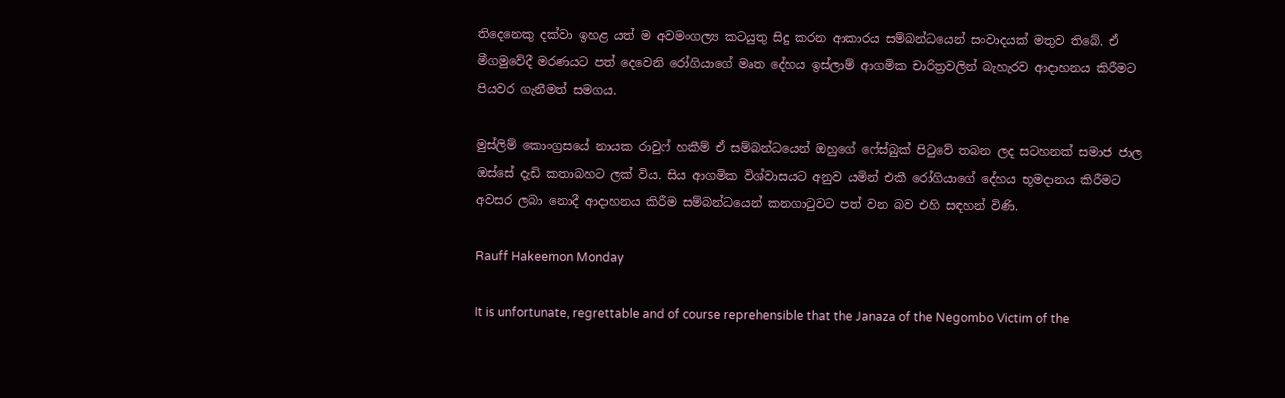තිදෙනෙකු දක්වා ඉහළ යත් ම අවමංගල්‍ය කටයුතු සිදු කරන ආකාරය සම්බන්ධයෙන් සංවාදයක් මතුව තිබේ. ඒ මීගමුවේදී මරණයට පත් දෙවෙනි රෝගියාගේ මෘත දේහය ඉස්ලාම් ආගමික චාරිත්‍රවලින් බැහැරව ආදාහනය කිරීමට පියවර ගැනීමත් සමගය.

මුස්ලිම් කොංග්‍රසයේ නායක රාවුෆ් හකීම් ඒ සම්බන්ධයෙන් ඔහුගේ ෆේස්බුක් පිටුවේ තබන ලද සටහනක් සමාජ ජාල ඔස්සේ දැඩි කතාබහට ලක් විය. සිය ආගමික විශ්වාසයට අනුව යමින් එකී රෝගියාගේ දේහය භූමදානය කිරීමට අවසර ලබා නොදී ආදාහනය කිරීම සම්බන්ධයෙන් කනගාටුවට පත් වන බව එහි සඳහන් විණි.

Rauff Hakeemon Monday

It is unfortunate, regrettable and of course reprehensible that the Janaza of the Negombo Victim of the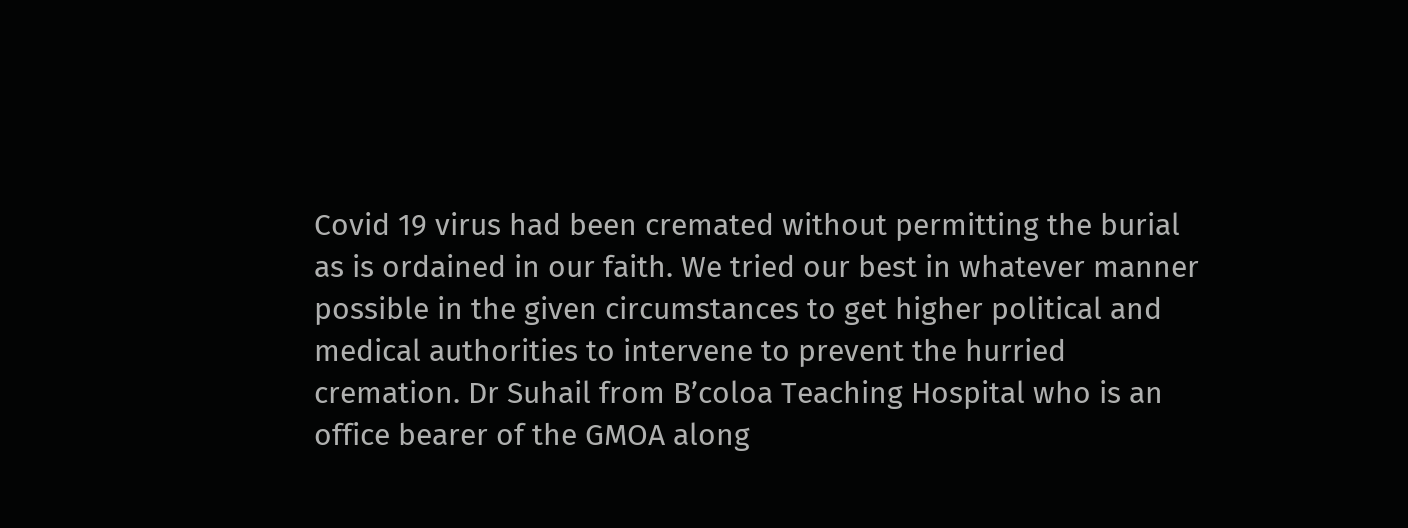Covid 19 virus had been cremated without permitting the burial as is ordained in our faith. We tried our best in whatever manner possible in the given circumstances to get higher political and medical authorities to intervene to prevent the hurried cremation. Dr Suhail from B’coloa Teaching Hospital who is an office bearer of the GMOA along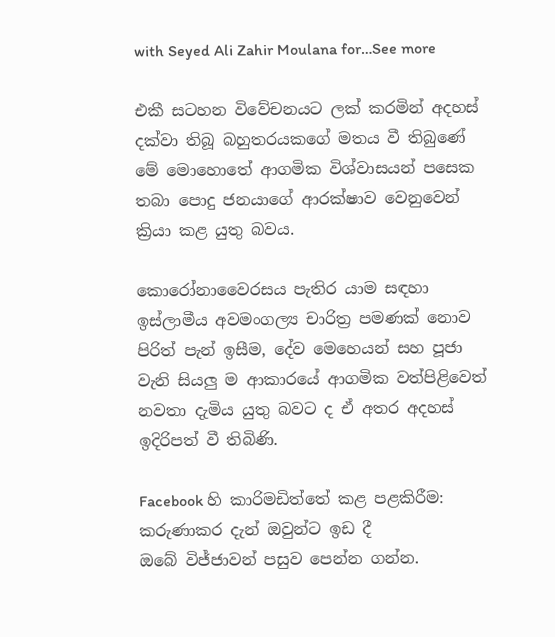with Seyed Ali Zahir Moulana for…See more

එකී සටහන විවේචනයට ලක් කරමින් අදහස් දක්වා තිබූ බහුතරයකගේ මතය වී තිබුණේ මේ මොහොතේ ආගමික විශ්වාසයන් පසෙක තබා පොදු ජනයාගේ ආරක්ෂාව වෙනුවෙන් ක්‍රියා කළ යුතු බවය.

කොරෝනාවෛරසය පැතිර යාම සඳහා ඉස්ලාමීය අවමංගල්‍ය චාරිත්‍ර පමණක් නොව පිරිත් පැන් ඉසීම, දේව මෙහෙයන් සහ පූජා වැනි සියලු ම ආකාරයේ ආගමික වත්පිළිවෙත් නවතා දැමිය යුතු බවට ද ඒ අතර අදහස් ඉදිරිපත් වී තිබිණි.

Facebook හි කාරිමඩිත්තේ කළ පළකිරීම: කරුණාකර දැන් ඔවුන්ට ඉඩ දී
ඔබේ විජ්ජාවන් පසුව පෙන්න ගන්න.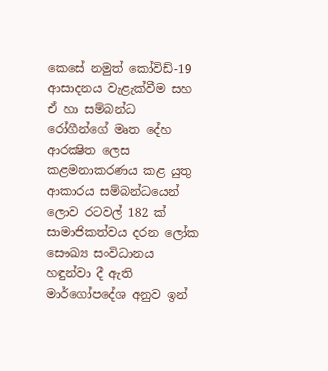කෙසේ නමුත් කෝවිඩ්-19 ආසාදනය වැළැක්වීම සහ ඒ හා සම්බන්ධ රෝගීන්ගේ මෘත දේහ ආරක්‍ෂිත ලෙස කළමනාකරණය කළ යුතු ආකාරය සම්බන්ධයෙන් ලොව රටවල් 182 ක් සාමාජිකත්වය දරන ලෝක සෞඛ්‍ය සංවිධානය හඳුන්වා දී ඇති මාර්ගෝපදේශ අනුව ඉන්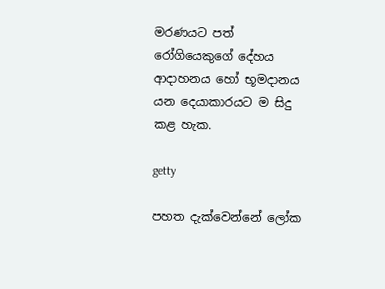මරණයට පත් රෝගියෙකුගේ දේහය ආදාහනය හෝ භූමදානය යන දෙයාකාරයට ම සිදු කළ හැක.

getty

පහත දැක්වෙන්නේ ලෝක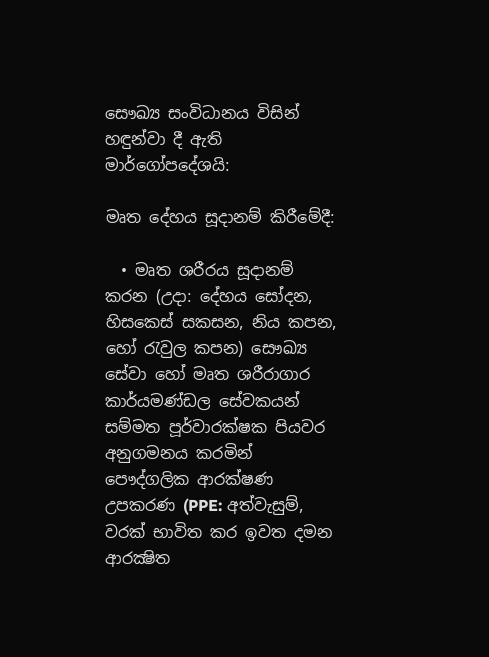සෞඛ්‍ය සංවිධානය විසින් හඳුන්වා දී ඇති මාර්ගෝපදේශයි:

මෘත දේහය සූදානම් කිරීමේදී:

  • මෘත ශරීරය සූදානම් කරන (උදා: දේහය සෝදන, හිසකෙස් සකසන, නිය කපන, හෝ රැවුල කපන) සෞඛ්‍ය සේවා හෝ මෘත ශරීරාගාර කාර්යමණ්ඩල සේවකයන් සම්මත පූර්වාරක්ෂක පියවර අනුගමනය කරමින් පෞද්ගලික ආරක්ෂණ උපකරණ (PPE: අත්වැසුම්, වරක් භාවිත කර ඉවත දමන ආරක්‍ෂිත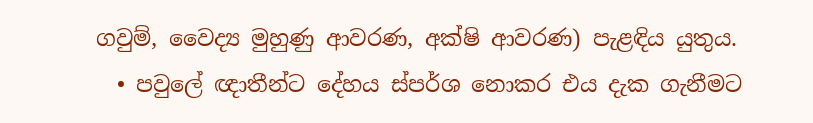ගවුම්, වෛද්‍ය මුහුණු ආවරණ, අක්ෂි ආවරණ) පැළඳිය යුතුය.
  • පවුලේ ඥාතීන්ට දේහය ස්පර්ශ නොකර එය දැක ගැනීමට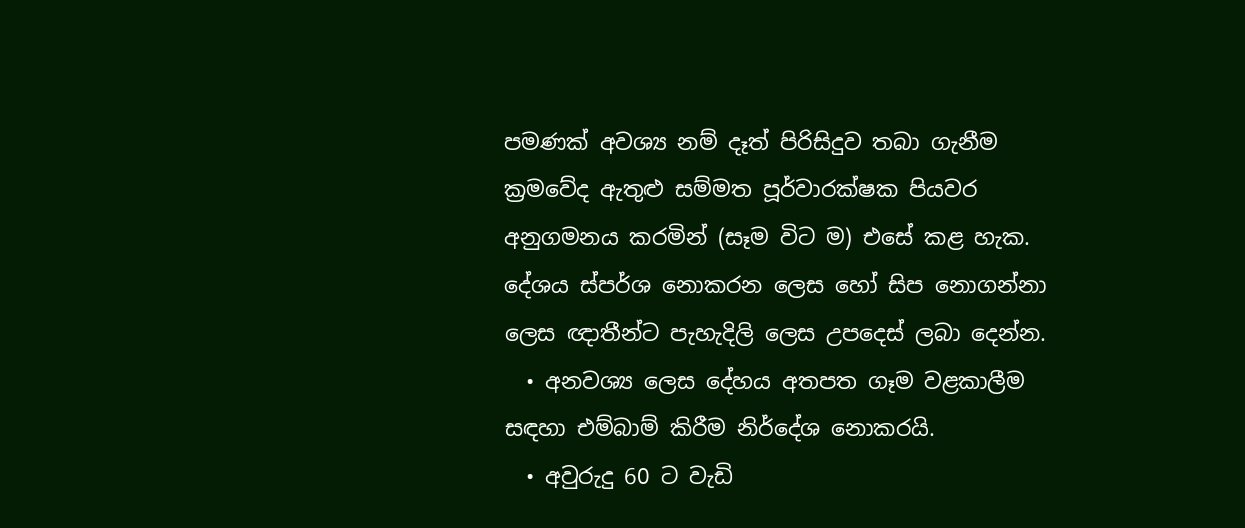පමණක් අවශ්‍ය නම් දෑත් පිරිසිදුව තබා ගැනීම ක්‍රමවේද ඇතුළු සම්මත පූර්වාරක්ෂක පියවර අනුගමනය කරමින් (සෑම විට ම) එසේ කළ හැක. දේශය ස්පර්ශ නොකරන ලෙස හෝ සිප නොගන්නා ලෙස ඥාතීන්ට පැහැදිලි ලෙස උපදෙස් ලබා දෙන්න.
  • අනවශ්‍ය ලෙස දේහය අතපත ගෑම වළකාලීම සඳහා එම්බාම් කිරීම නිර්දේශ නොකරයි.
  • අවුරුදු 60 ට වැඩි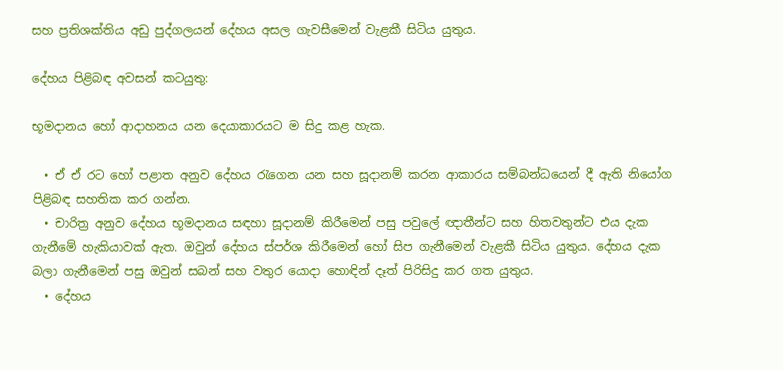සහ ප්‍රතිශක්තිය අඩු පුද්ගලයන් දේහය අසල ගැවසීමෙන් වැළකී සිටිය යුතුය.

දේහය පිළිබඳ අවසන් කටයුතු:

භූමදානය හෝ ආදාහනය යන දෙයාකාරයට ම සිදු කළ හැක.

  • ඒ ඒ රට හෝ පළාත අනුව දේහය රැගෙන යන සහ සූදානම් කරන ආකාරය සම්බන්ධයෙන් දී ඇති නියෝග පිළිබඳ සහතික කර ගන්න.
  • චාරිත්‍ර අනුව දේහය භූමදානය සඳහා සූදානම් කිරීමෙන් පසු පවුලේ ඥාතීන්ට සහ හිතවතුන්ට එය දැක ගැනීමේ හැකියාවක් ඇත. ඔවුන් දේහය ස්පර්ශ කිරීමෙන් හෝ සිප ගැනීමෙන් වැළකී සිටිය යුතුය. දේහය දැක බලා ගැනීමෙන් පසු ඔවුන් සබන් සහ වතුර යොදා හොඳින් දෑත් පිරිසිදු කර ගත යුතුය.
  • දේහය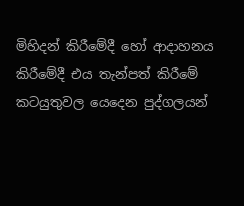මිහිදන් කිරීමේදී හෝ ආදාහනය කිරීමේදී එය තැන්පත් කිරීමේ කටයුතුවල යෙදෙන පුද්ගලයන්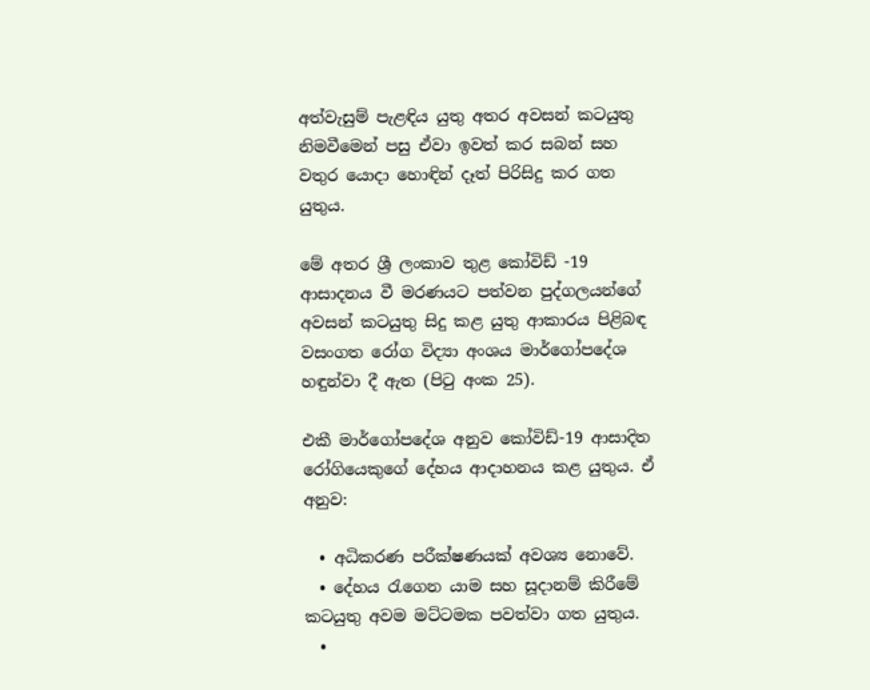අත්වැසුම් පැළඳිය යුතු අතර අවසන් කටයුතු නිමවීමෙන් පසු ඒවා ඉවත් කර සබන් සහ වතුර යොදා හොඳින් දෑත් පිරිසිදු කර ගත යුතුය.

මේ අතර ශ්‍රී ලංකාව තුළ කෝවිඩ් -19 ආසාදනය වී මරණයට පත්වන පුද්ගලයන්ගේ අවසන් කටයුතු සිදු කළ යුතු ආකාරය පිළිබඳ වසංගත රෝග විද්‍යා අංශය මාර්ගෝපදේශ හඳුන්වා දී ඇත (පිටු අංක 25).

එකී මාර්ගෝපදේශ අනුව කෝවිඩ්-19 ආසාදිත රෝගියෙකුගේ දේහය ආදාහනය කළ යුතුය. ඒ අනුව:

  • අධිකරණ පරීක්ෂණයක් අවශ්‍ය නොවේ.
  • දේහය රැගෙන යාම සහ සූදානම් කිරීමේ කටයුතු අවම මට්ටමක පවත්වා ගත යුතුය.
  •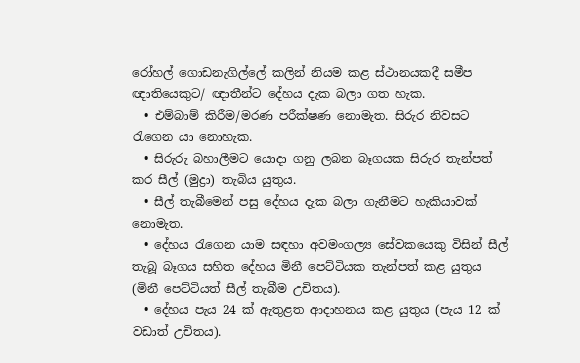රෝහල් ගොඩනැගිල්ලේ කලින් නියම කළ ස්ථානයකදී සමීප ඥාතියෙකුට/ ඥාතීන්ට දේහය දැක බලා ගත හැක.
  • එම්බාම් කිරීම/මරණ පරීක්ෂණ නොමැත. සිරුර නිවසට රැගෙන යා නොහැක.
  • සිරුරු බහාලීමට යොදා ගනු ලබන බෑගයක සිරුර තැන්පත් කර සීල් (මුද්‍රා) තැබිය යුතුය.
  • සීල් තැබීමෙන් පසු දේහය දැක බලා ගැනීමට හැකියාවක් නොමැත.
  • දේහය රැගෙන යාම සඳහා අවමංගල්‍ය සේවකයෙකු විසින් සීල් තැබූ බෑගය සහිත දේහය මිනී පෙට්ටියක තැන්පත් කළ යුතුය (මිනී පෙට්ටියත් සීල් තැබීම උචිතය).
  • දේහය පැය 24 ක් ඇතුළත ආදාහනය කළ යුතුය (පැය 12 ක් වඩාත් උචිතය).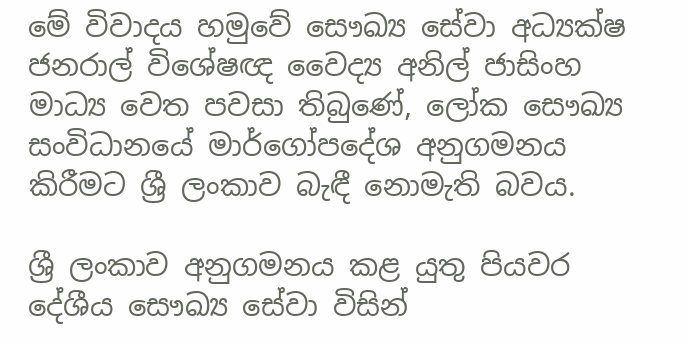මේ විවාදය හමුවේ සෞඛ්‍ය සේවා අධ්‍යක්ෂ ජනරාල් විශේෂඥ වෛද්‍ය අනිල් ජාසිංහ මාධ්‍ය වෙත පවසා තිබුණේ, ලෝක සෞඛ්‍ය සංවිධානයේ මාර්ගෝපදේශ අනුගමනය කිරීමට ශ්‍රී ලංකාව බැඳී නොමැති බවය.

ශ්‍රී ලංකාව අනුගමනය කළ යුතු පියවර දේශීය සෞඛ්‍ය සේවා විසින්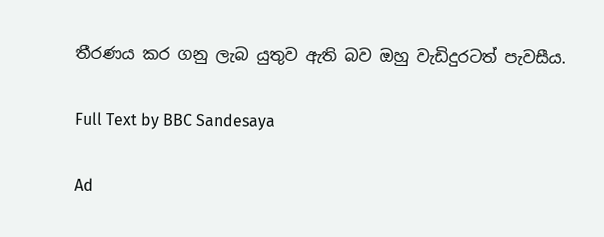තීරණය කර ගනු ලැබ යුතුව ඇති බව ඔහු වැඩිදුරටත් පැවසීය.

Full Text by BBC Sandesaya

Ad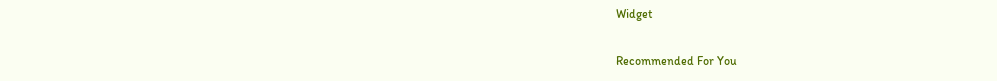Widget

Recommended For You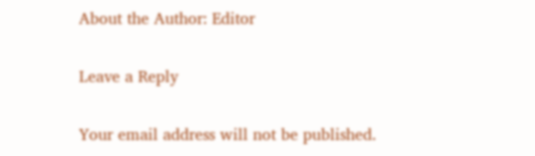About the Author: Editor

Leave a Reply

Your email address will not be published.